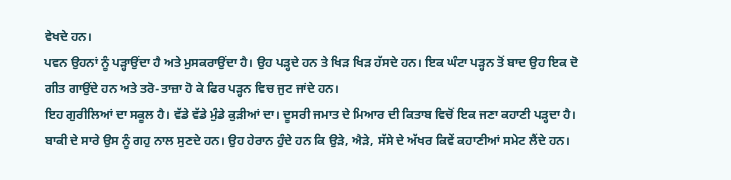ਵੇਖਦੇ ਹਨ।
ਪਵਨ ਉਹਨਾਂ ਨੂੰ ਪੜ੍ਹਾਉਂਦਾ ਹੈ ਅਤੇ ਮੁਸਕਰਾਉਂਦਾ ਹੈ। ਉਹ ਪੜ੍ਹਦੇ ਹਨ ਤੇ ਖਿੜ ਖਿੜ ਹੱਸਦੇ ਹਨ। ਇਕ ਘੰਟਾ ਪੜ੍ਹਨ ਤੋਂ ਬਾਦ ਉਹ ਇਕ ਦੋ ਗੀਤ ਗਾਉਂਦੇ ਹਨ ਅਤੇ ਤਰੋ-ਤਾਜ਼ਾ ਹੋ ਕੇ ਫਿਰ ਪੜ੍ਹਨ ਵਿਚ ਜੁਟ ਜਾਂਦੇ ਹਨ।
ਇਹ ਗੁਰੀਲਿਆਂ ਦਾ ਸਕੂਲ ਹੈ। ਵੱਡੇ ਵੱਡੇ ਮੁੰਡੇ ਕੁੜੀਆਂ ਦਾ। ਦੂਸਰੀ ਜਮਾਤ ਦੇ ਮਿਆਰ ਦੀ ਕਿਤਾਬ ਵਿਚੋਂ ਇਕ ਜਣਾ ਕਹਾਣੀ ਪੜ੍ਹਦਾ ਹੈ। ਬਾਕੀ ਦੇ ਸਾਰੇ ਉਸ ਨੂੰ ਗਹੁ ਨਾਲ ਸੁਣਦੇ ਹਨ। ਉਹ ਹੇਰਾਨ ਹੁੰਦੇ ਹਨ ਕਿ ਉੜੇ, ਐੜੇ, ਸੱਸੇ ਦੇ ਅੱਖਰ ਕਿਵੇਂ ਕਹਾਣੀਆਂ ਸਮੇਟ ਲੈਂਦੇ ਹਨ।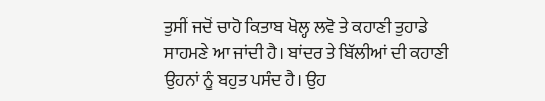ਤੁਸੀਂ ਜਦੋਂ ਚਾਹੋ ਕਿਤਾਬ ਖੋਲ੍ਹ ਲਵੋ ਤੇ ਕਹਾਣੀ ਤੁਹਾਡੇ ਸਾਹਮਣੇ ਆ ਜਾਂਦੀ ਹੈ। ਬਾਂਦਰ ਤੇ ਬਿੱਲੀਆਂ ਦੀ ਕਹਾਣੀ ਉਹਨਾਂ ਨੂੰ ਬਹੁਤ ਪਸੰਦ ਹੈ। ਉਹ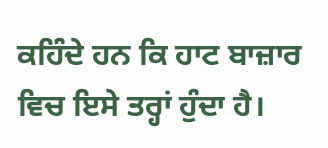ਕਹਿੰਦੇ ਹਨ ਕਿ ਹਾਟ ਬਾਜ਼ਾਰ ਵਿਚ ਇਸੇ ਤਰ੍ਹਾਂ ਹੁੰਦਾ ਹੈ।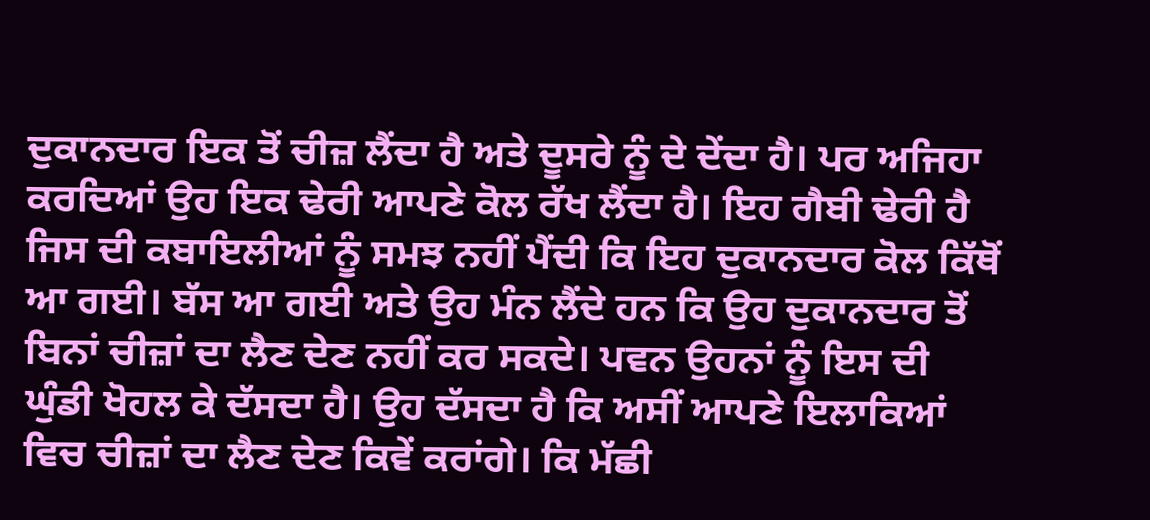ਦੁਕਾਨਦਾਰ ਇਕ ਤੋਂ ਚੀਜ਼ ਲੈਂਦਾ ਹੈ ਅਤੇ ਦੂਸਰੇ ਨੂੰ ਦੇ ਦੇਂਦਾ ਹੈ। ਪਰ ਅਜਿਹਾ ਕਰਦਿਆਂ ਉਹ ਇਕ ਢੇਰੀ ਆਪਣੇ ਕੋਲ ਰੱਖ ਲੈਂਦਾ ਹੈ। ਇਹ ਗੈਬੀ ਢੇਰੀ ਹੈ ਜਿਸ ਦੀ ਕਬਾਇਲੀਆਂ ਨੂੰ ਸਮਝ ਨਹੀਂ ਪੈਂਦੀ ਕਿ ਇਹ ਦੁਕਾਨਦਾਰ ਕੋਲ ਕਿੱਥੋਂ ਆ ਗਈ। ਬੱਸ ਆ ਗਈ ਅਤੇ ਉਹ ਮੰਨ ਲੈਂਦੇ ਹਨ ਕਿ ਉਹ ਦੁਕਾਨਦਾਰ ਤੋਂ ਬਿਨਾਂ ਚੀਜ਼ਾਂ ਦਾ ਲੈਣ ਦੇਣ ਨਹੀਂ ਕਰ ਸਕਦੇ। ਪਵਨ ਉਹਨਾਂ ਨੂੰ ਇਸ ਦੀ ਘੁੰਡੀ ਖੋਹਲ ਕੇ ਦੱਸਦਾ ਹੈ। ਉਹ ਦੱਸਦਾ ਹੈ ਕਿ ਅਸੀਂ ਆਪਣੇ ਇਲਾਕਿਆਂ ਵਿਚ ਚੀਜ਼ਾਂ ਦਾ ਲੈਣ ਦੇਣ ਕਿਵੇਂ ਕਰਾਂਗੇ। ਕਿ ਮੱਛੀ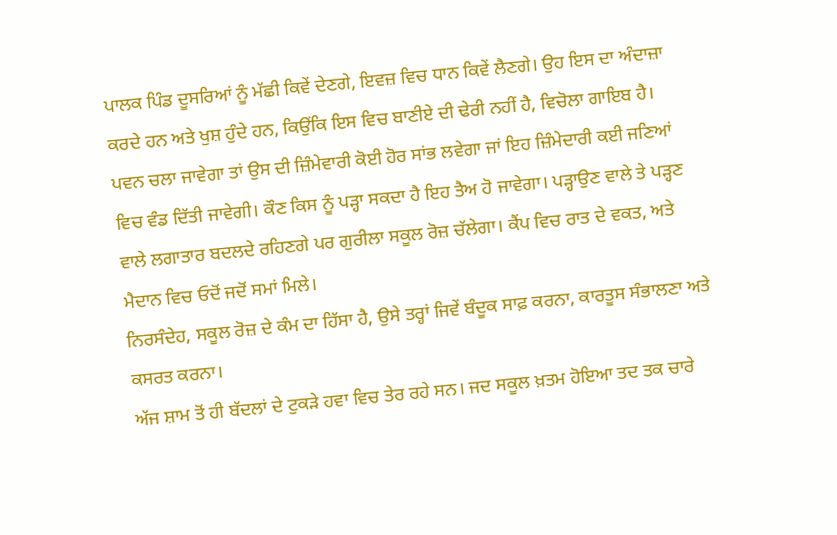ਪਾਲਕ ਪਿੰਡ ਦੂਸਰਿਆਂ ਨੂੰ ਮੱਛੀ ਕਿਵੇਂ ਦੇਣਗੇ, ਇਵਜ਼ ਵਿਚ ਧਾਨ ਕਿਵੇਂ ਲੈਣਗੇ। ਉਹ ਇਸ ਦਾ ਅੰਦਾਜ਼ਾ ਕਰਦੇ ਹਨ ਅਤੇ ਖੁਸ਼ ਹੁੰਦੇ ਹਨ, ਕਿਉਂਕਿ ਇਸ ਵਿਚ ਬਾਣੀਏ ਦੀ ਢੇਰੀ ਨਹੀਂ ਹੈ, ਵਿਚੋਲਾ ਗਾਇਬ ਹੈ।
ਪਵਨ ਚਲਾ ਜਾਵੇਗਾ ਤਾਂ ਉਸ ਦੀ ਜ਼ਿੰਮੇਵਾਰੀ ਕੋਈ ਹੋਰ ਸਾਂਭ ਲਵੇਗਾ ਜਾਂ ਇਹ ਜ਼ਿੰਮੇਦਾਰੀ ਕਈ ਜਣਿਆਂ ਵਿਚ ਵੰਡ ਦਿੱਤੀ ਜਾਵੇਗੀ। ਕੌਣ ਕਿਸ ਨੂੰ ਪੜ੍ਹਾ ਸਕਦਾ ਹੈ ਇਹ ਤੈਅ ਹੋ ਜਾਵੇਗਾ। ਪੜ੍ਹਾਉਣ ਵਾਲੇ ਤੇ ਪੜ੍ਹਣ ਵਾਲੇ ਲਗਾਤਾਰ ਬਦਲਦੇ ਰਹਿਣਗੇ ਪਰ ਗੁਰੀਲਾ ਸਕੂਲ ਰੋਜ਼ ਚੱਲੇਗਾ। ਕੈਂਪ ਵਿਚ ਰਾਤ ਦੇ ਵਕਤ, ਅਤੇ ਮੈਦਾਨ ਵਿਚ ਓਦੋਂ ਜਦੋਂ ਸਮਾਂ ਮਿਲੇ।
ਨਿਰਸੰਦੇਹ, ਸਕੂਲ ਰੋਜ਼ ਦੇ ਕੰਮ ਦਾ ਹਿੱਸਾ ਹੈ, ਉਸੇ ਤਰ੍ਹਾਂ ਜਿਵੇਂ ਬੰਦੂਕ ਸਾਫ਼ ਕਰਨਾ, ਕਾਰਤੂਸ ਸੰਭਾਲਣਾ ਅਤੇ ਕਸਰਤ ਕਰਨਾ।
ਅੱਜ ਸ਼ਾਮ ਤੋਂ ਹੀ ਬੱਦਲਾਂ ਦੇ ਟੁਕੜੇ ਹਵਾ ਵਿਚ ਤੇਰ ਰਹੇ ਸਨ। ਜਦ ਸਕੂਲ ਖ਼ਤਮ ਹੋਇਆ ਤਦ ਤਕ ਚਾਰੇ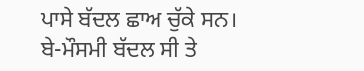ਪਾਸੇ ਬੱਦਲ ਛਾਅ ਚੁੱਕੇ ਸਨ। ਬੇ-ਮੌਸਮੀ ਬੱਦਲ ਸੀ ਤੇ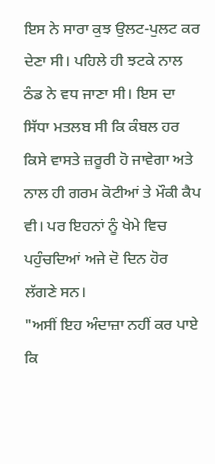ਇਸ ਨੇ ਸਾਰਾ ਕੁਝ ਉਲਟ-ਪੁਲਟ ਕਰ ਦੇਣਾ ਸੀ। ਪਹਿਲੇ ਹੀ ਝਟਕੇ ਨਾਲ ਠੰਡ ਨੇ ਵਧ ਜਾਣਾ ਸੀ। ਇਸ ਦਾ ਸਿੱਧਾ ਮਤਲਬ ਸੀ ਕਿ ਕੰਬਲ ਹਰ ਕਿਸੇ ਵਾਸਤੇ ਜ਼ਰੂਰੀ ਹੋ ਜਾਵੇਗਾ ਅਤੇ ਨਾਲ ਹੀ ਗਰਮ ਕੋਟੀਆਂ ਤੇ ਮੌਕੀ ਕੈਪ ਵੀ। ਪਰ ਇਹਨਾਂ ਨੂੰ ਖੇਮੇ ਵਿਚ ਪਹੁੰਚਦਿਆਂ ਅਜੇ ਦੋ ਦਿਨ ਹੋਰ ਲੱਗਣੇ ਸਨ।
"ਅਸੀਂ ਇਹ ਅੰਦਾਜ਼ਾ ਨਹੀਂ ਕਰ ਪਾਏ ਕਿ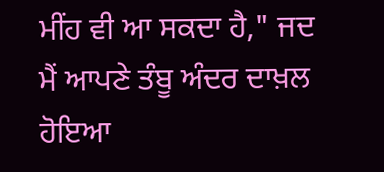ਮੀਂਹ ਵੀ ਆ ਸਕਦਾ ਹੈ," ਜਦ ਮੈਂ ਆਪਣੇ ਤੰਬੂ ਅੰਦਰ ਦਾਖ਼ਲ ਹੋਇਆ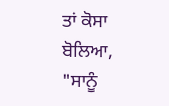ਤਾਂ ਕੋਸਾ ਬੋਲਿਆ, "ਸਾਨੂੰ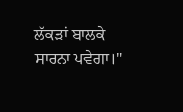ਲੱਕੜਾਂ ਬਾਲਕੇ ਸਾਰਨਾ ਪਵੇਗਾ।"